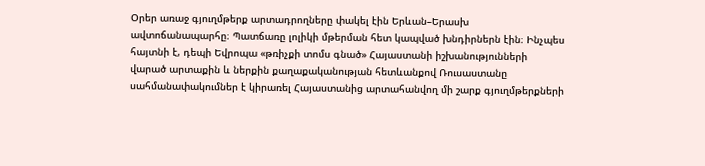Օրեր առաջ գյուղմթերք արտադրողները փակել էին Երևան–Երասխ ավտոճանապարհը։ Պատճառը լոլիկի մթերման հետ կապված խնդիրներն էին։ Ինչպես հայտնի է, դեպի Եվրոպա «թռիչքի տոմս գնած» Հայաստանի իշխանությունների վարած արտաքին և ներքին քաղաքականության հետևանքով Ռուսաստանը սահմանափակումներ է կիրառել Հայաստանից արտահանվող մի շարք գյուղմթերքների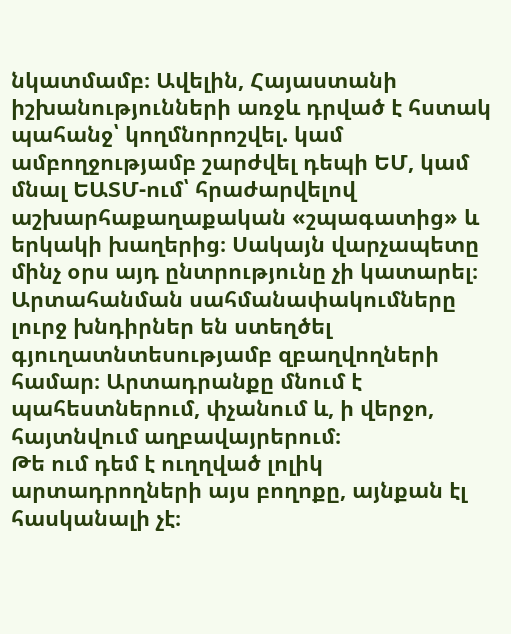նկատմամբ։ Ավելին, Հայաստանի իշխանությունների առջև դրված է հստակ պահանջ՝ կողմնորոշվել. կամ ամբողջությամբ շարժվել դեպի ԵՄ, կամ մնալ ԵԱՏՄ-ում՝ հրաժարվելով աշխարհաքաղաքական «շպագատից» և երկակի խաղերից։ Սակայն վարչապետը մինչ օրս այդ ընտրությունը չի կատարել։
Արտահանման սահմանափակումները լուրջ խնդիրներ են ստեղծել գյուղատնտեսությամբ զբաղվողների համար։ Արտադրանքը մնում է պահեստներում, փչանում և, ի վերջո, հայտնվում աղբավայրերում։
Թե ում դեմ է ուղղված լոլիկ արտադրողների այս բողոքը, այնքան էլ հասկանալի չէ։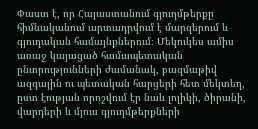Փաստ է, որ Հայաստանում գյուղմթերքը հիմնականում արտադրվում է մարզերում և գյուղական համայնքներում։ Մեկուկես ամիս առաջ կայացած համապետական ընտրությունների ժամանակ, բազմաթիվ ազգային ու պետական հարցերի հետ մեկտեղ, ըստ էության որոշվում էր նաև լոլիկի, ծիրանի, վարդերի և մյուս գյուղմթերքների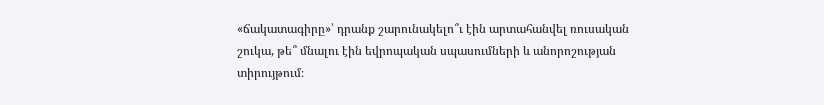«ճակատագիրը»՝ դրանք շարունակելո՞ւ էին արտահանվել ռուսական շուկա, թե՞ մնալու էին եվրոպական սպասումների և անորոշության տիրույթում։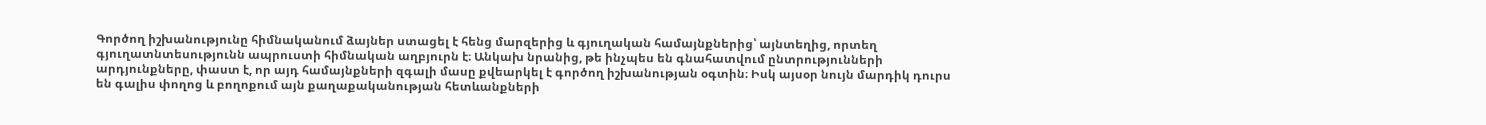Գործող իշխանությունը հիմնականում ձայներ ստացել է հենց մարզերից և գյուղական համայնքներից՝ այնտեղից, որտեղ գյուղատնտեսությունն ապրուստի հիմնական աղբյուրն է։ Անկախ նրանից, թե ինչպես են գնահատվում ընտրությունների արդյունքները, փաստ է, որ այդ համայնքների զգալի մասը քվեարկել է գործող իշխանության օգտին։ Իսկ այսօր նույն մարդիկ դուրս են գալիս փողոց և բողոքում այն քաղաքականության հետևանքների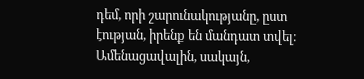դեմ, որի շարունակությանը, ըստ էության, իրենք են մանդատ տվել։
Ամենացավալին, սակայն,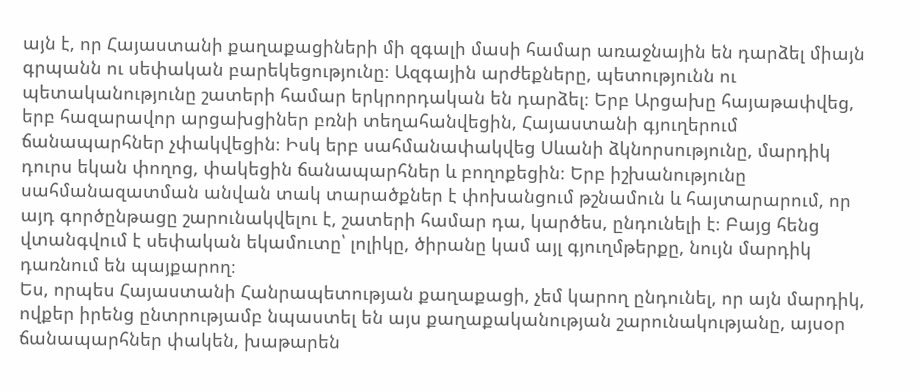այն է, որ Հայաստանի քաղաքացիների մի զգալի մասի համար առաջնային են դարձել միայն գրպանն ու սեփական բարեկեցությունը։ Ազգային արժեքները, պետությունն ու պետականությունը շատերի համար երկրորդական են դարձել։ Երբ Արցախը հայաթափվեց, երբ հազարավոր արցախցիներ բռնի տեղահանվեցին, Հայաստանի գյուղերում ճանապարհներ չփակվեցին։ Իսկ երբ սահմանափակվեց Սևանի ձկնորսությունը, մարդիկ դուրս եկան փողոց, փակեցին ճանապարհներ և բողոքեցին։ Երբ իշխանությունը սահմանազատման անվան տակ տարածքներ է փոխանցում թշնամուն և հայտարարում, որ այդ գործընթացը շարունակվելու է, շատերի համար դա, կարծես, ընդունելի է։ Բայց հենց վտանգվում է սեփական եկամուտը՝ լոլիկը, ծիրանը կամ այլ գյուղմթերքը, նույն մարդիկ դառնում են պայքարող։
Ես, որպես Հայաստանի Հանրապետության քաղաքացի, չեմ կարող ընդունել, որ այն մարդիկ, ովքեր իրենց ընտրությամբ նպաստել են այս քաղաքականության շարունակությանը, այսօր ճանապարհներ փակեն, խաթարեն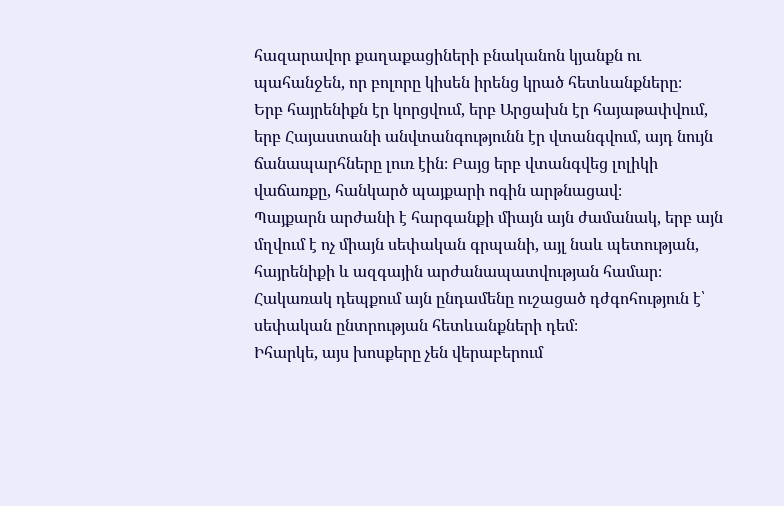հազարավոր քաղաքացիների բնականոն կյանքն ու պահանջեն, որ բոլորը կիսեն իրենց կրած հետևանքները։
Երբ հայրենիքն էր կորցվում, երբ Արցախն էր հայաթափվում, երբ Հայաստանի անվտանգությունն էր վտանգվում, այդ նույն ճանապարհները լուռ էին։ Բայց երբ վտանգվեց լոլիկի վաճառքը, հանկարծ պայքարի ոգին արթնացավ։
Պայքարն արժանի է հարգանքի միայն այն ժամանակ, երբ այն մղվում է ոչ միայն սեփական գրպանի, այլ նաև պետության, հայրենիքի և ազգային արժանապատվության համար։ Հակառակ դեպքում այն ընդամենը ուշացած դժգոհություն է՝ սեփական ընտրության հետևանքների դեմ։
Իհարկե, այս խոսքերը չեն վերաբերում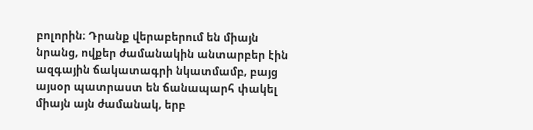բոլորին։ Դրանք վերաբերում են միայն նրանց, ովքեր ժամանակին անտարբեր էին ազգային ճակատագրի նկատմամբ, բայց այսօր պատրաստ են ճանապարհ փակել միայն այն ժամանակ, երբ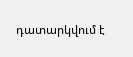դատարկվում է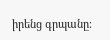իրենց գրպանը։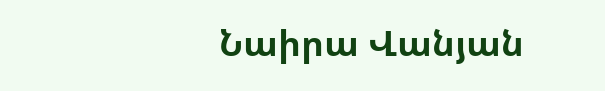Նաիրա Վանյան